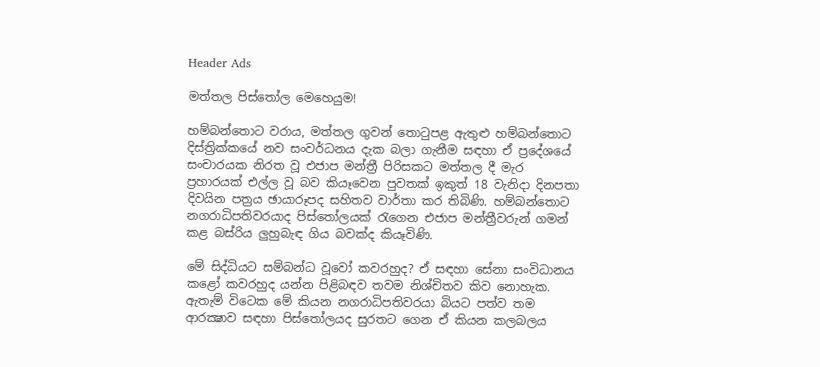Header Ads

මත්තල පිස්‌තෝල මෙහෙයුම!

හම්බන්තොට වරාය, මත්තල ගුවන් තොටුපළ ඇතුළු හම්බන්තොට දිස්‌ත්‍රික්‌කයේ නව සංවර්ධනය දැක බලා ගැනීම සඳහා ඒ ප්‍රදේශයේ සංචාරයක නිරත වූ එජාප මන්ත්‍රී පිරිසකට මත්තල දී මැර ප්‍රහාරයක්‌ එල්ල වූ බව කියෑවෙන පුවතක්‌ ඉකුත් 18 වැනිදා දිනපතා දිවයින පත්‍රය ඡායාරූපද සහිතව වාර්තා කර තිබිණි. හම්බන්තොට නගරාධිපතිවරයාද පිස්‌තෝලයක්‌ රැගෙන එජාප මන්ත්‍රීවරුන් ගමන් කළ බස්‌රිය ලුහුබැඳ ගිය බවක්‌ද කියෑවිණි.

මේ සිද්ධියට සම්බන්ධ වූවෝ කවරහුද? ඒ සඳහා සේනා සංවිධානය කළෝ කවරහුද යන්න පිළිබඳව තවම නිශ්චිතව කිව නොහැක. ඇතැම් විටෙක මේ කියන නගරාධිපතිවරයා බියට පත්ව තම ආරක්‍ෂාව සඳහා පිස්‌තෝලයද සුරතට ගෙන ඒ කියන කලබලය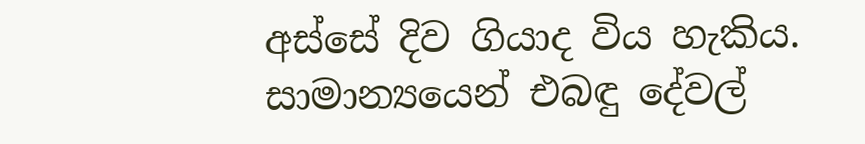අස්‌සේ දිව ගියාද විය හැකිය. සාමාන්‍යයෙන් එබඳු දේවල්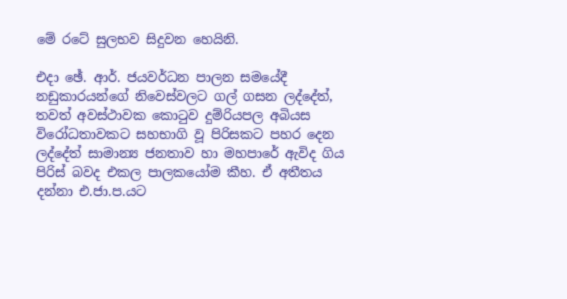මේ රටේ සුලභව සිදුවන හෙයිනි.

එදා ඡේ. ආර්. ජයවර්ධන පාලන සමයේදී නඩුකාරයන්ගේ නිවෙස්‌වලට ගල් ගසන ලද්දේත්, තවත් අවස්‌ථාවක කොටුව දුම්රියපල අබියස විරෝධතාවකට සහභාගි වූ පිරිසකට පහර දෙන ලද්දේත් සාමාන්‍ය ජනතාව හා මහපාරේ ඇවිද ගිය පිරිස්‌ බවද එකල පාලකයෝම කීහ. ඒ අතීතය දන්නා එ.ජා.ප.යට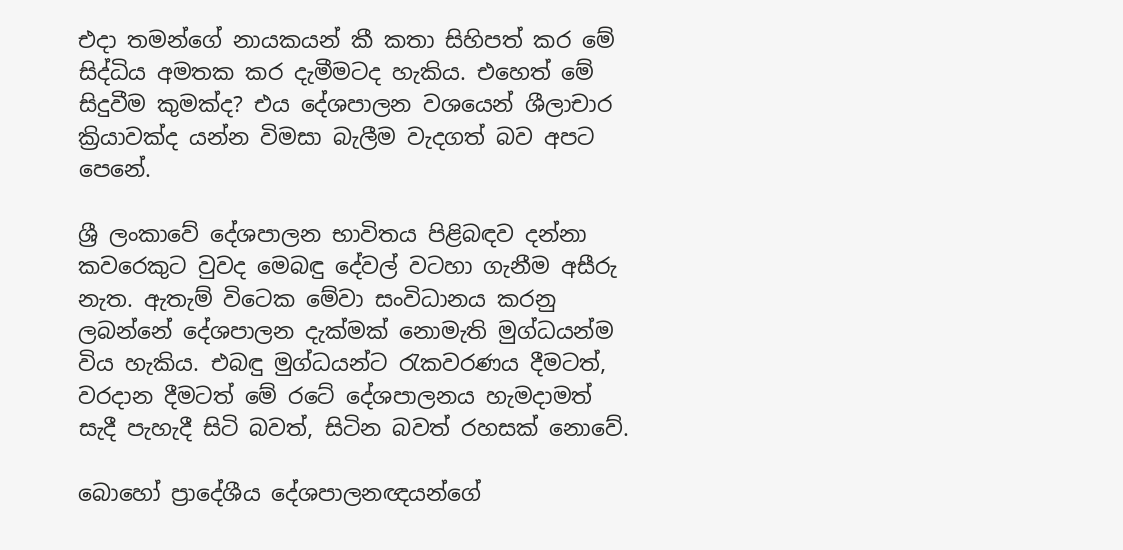එදා තමන්ගේ නායකයන් කී කතා සිහිපත් කර මේ සිද්ධිය අමතක කර දැමීමටද හැකිය. එහෙත් මේ සිදුවීම කුමක්‌ද? එය දේශපාලන වශයෙන් ශීලාචාර ක්‍රියාවක්‌ද යන්න විමසා බැලීම වැදගත් බව අපට පෙනේ.

ශ්‍රී ලංකාවේ දේශපාලන භාවිතය පිළිබඳව දන්නා කවරෙකුට වුවද මෙබඳු දේවල් වටහා ගැනීම අසීරු නැත. ඇතැම් විටෙක මේවා සංවිධානය කරනු ලබන්නේ දේශපාලන දැක්‌මක්‌ නොමැති මුග්ධයන්ම විය හැකිය. එබඳු මුග්ධයන්ට රැකවරණය දීමටත්, වරදාන දීමටත් මේ රටේ දේශපාලනය හැමදාමත් සැදී පැහැදී සිටි බවත්, සිටින බවත් රහසක්‌ නොවේ.

බොහෝ ප්‍රාදේශීය දේශපාලනඥයන්ගේ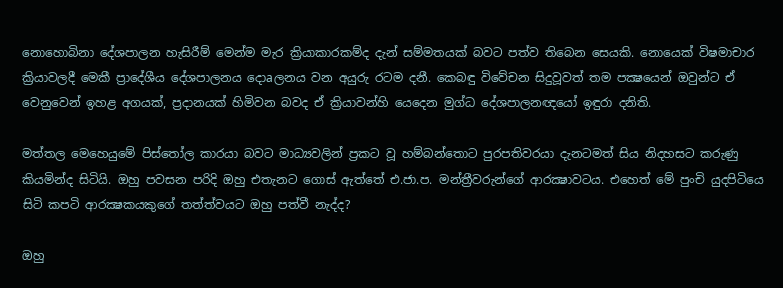නොහොබිනා දේශපාලන හැසිරීම් මෙන්ම මැර ක්‍රියාකාරකම්ද දැන් සම්මතයක්‌ බවට පත්ව තිබෙන සෙයකි. නොයෙක්‌ විෂමාචාර ක්‍රියාවලදී මෙකී ප්‍රාදේශීය දේශපාලනය දොaලනය වන අයුරු රටම දනී. කෙබඳු විවේචන සිදුවූවත් තම පක්‍ෂයෙන් ඔවුන්ට ඒ වෙනුවෙන් ඉහළ අගයක්‌, ප්‍රදානයක්‌ හිමිවන බවද ඒ ක්‍රියාවන්හි යෙදෙන මුග්ධ දේශපාලනඥයෝ ඉඳුරා දනිති.

මත්තල මෙහෙයුමේ පිස්‌තෝල කාරයා බවට මාධ්‍යවලින් ප්‍රකට වූ හම්බන්තොට පුරපතිවරයා දැනටමත් සිය නිදහසට කරුණු කියමින්ද සිටියි. ඔහු පවසන පරිදි ඔහු එතැනට ගොස්‌ ඇත්තේ එ.ජා.ප. මන්ත්‍රීවරුන්ගේ ආරක්‍ෂාවටය. එහෙත් මේ පුංචි යුදපිටියෙ සිටි කපටි ආරක්‍ෂකයකුගේ තත්ත්වයට ඔහු පත්වී නැද්ද?

ඔහු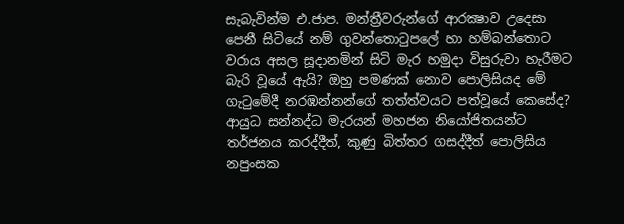සැබැවින්ම එ.ජාප. මන්ත්‍රීවරුන්ගේ ආරක්‍ෂාව උදෙසා පෙනී සිටියේ නම් ගුවන්තොටුපලේ හා හම්බන්තොට වරාය අසල සූදානමින් සිටි මැර හමුදා විසුරුවා හැරීමට බැරි වූයේ ඇයි? ඔහු පමණක්‌ නොව පොලිසියද මේ ගැටුමේදී නරඹන්නන්ගේ තත්ත්වයට පත්වූයේ කෙසේද? ආයුධ සන්නද්ධ මැරයන් මහජන නියෝජිතයන්ට තර්ජනය කරද්දීත්, කුණු බිත්තර ගසද්දීත් පොලිසිය නපුංසක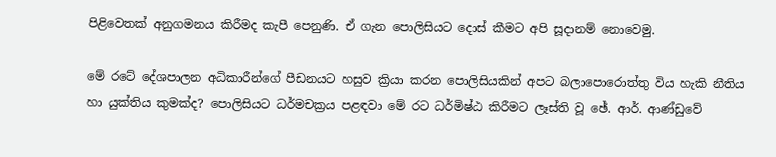පිළිවෙතක්‌ අනුගමනය කිරීමද කැපී පෙනුණි. ඒ ගැන පොලිසියට දොස්‌ කීමට අපි සූදානම් නොවෙමු.

මේ රටේ දේශපාලන අධිකාරීන්ගේ පීඩනයට හසුව ක්‍රියා කරන පොලිසියකින් අපට බලාපොරොත්තු විය හැකි නීතිය හා යුක්‌තිය කුමක්‌ද? පොලිසියට ධර්මචක්‍රය පළඳවා මේ රට ධර්මිෂ්ඨ කිරීමට ලෑස්‌ති වූ ඡේ. ආර්. ආණ්‌ඩුවේ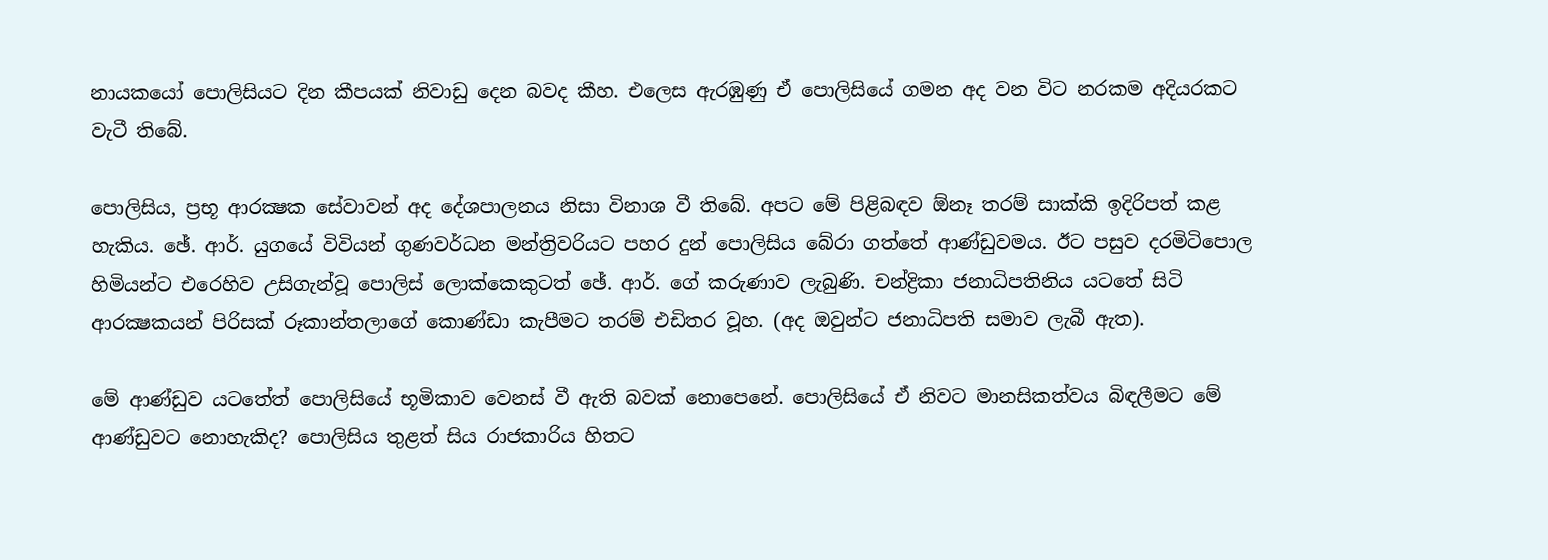නායකයෝ පොලිසියට දින කීපයක්‌ නිවාඩු දෙන බවද කීහ. එලෙස ඇරඹුණු ඒ පොලිසියේ ගමන අද වන විට නරකම අදියරකට වැටී තිබේ.

පොලිසිය, ප්‍රභූ ආරක්‍ෂක සේවාවන් අද දේශපාලනය නිසා විනාශ වී තිබේ. අපට මේ පිළිබඳව ඕනෑ තරම් සාක්‌කි ඉදිරිපත් කළ හැකිය. ඡේ. ආර්. යුගයේ විවියන් ගුණවර්ධන මන්ත්‍රිවරියට පහර දුන් පොලිසිය බේරා ගත්තේ ආණ්‌ඩුවමය. ඊට පසුව දරමිටිපොල හිමියන්ට එරෙහිව උසිගැන්වූ පොලිස්‌ ලොක්‌කෙකුටත් ඡේ. ආර්. ගේ කරුණාව ලැබුණි. චන්ද්‍රිකා ජනාධිපතිනිය යටතේ සිටි ආරක්‍ෂකයන් පිරිසක්‌ රූකාන්තලාගේ කොණ්‌ඩා කැපීමට තරම් එඩිතර වූහ. (අද ඔවුන්ට ජනාධිපති සමාව ලැබී ඇත).

මේ ආණ්‌ඩුව යටතේත් පොලිසියේ භූමිකාව වෙනස්‌ වී ඇති බවක්‌ නොපෙනේ. පොලිසියේ ඒ නිවට මානසිකත්වය බිඳලීමට මේ ආණ්‌ඩුවට නොහැකිද? පොලිසිය තුළත් සිය රාජකාරිය හිතට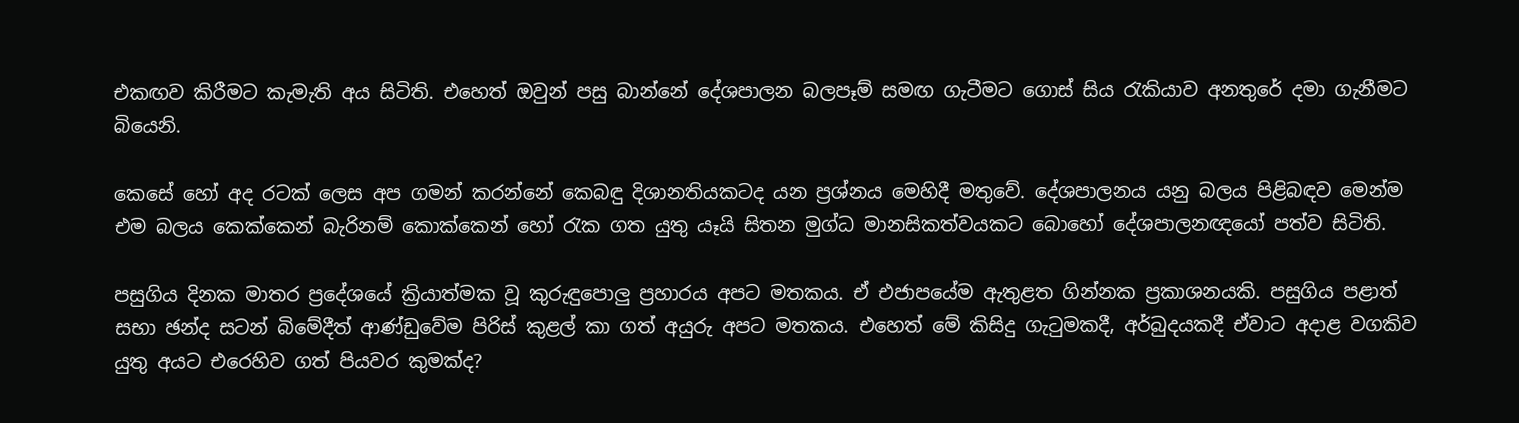එකඟව කිරීමට කැමැති අය සිටිති. එහෙත් ඔවුන් පසු බාන්නේ දේශපාලන බලපෑම් සමඟ ගැටීමට ගොස්‌ සිය රැකියාව අනතුරේ දමා ගැනීමට බියෙනි.

කෙසේ හෝ අද රටක්‌ ලෙස අප ගමන් කරන්නේ කෙබඳු දිශානතියකටද යන ප්‍රශ්නය මෙහිදී මතුවේ. දේශපාලනය යනු බලය පිළිබඳව මෙන්ම එම බලය කෙක්‌කෙන් බැරිනම් කොක්‌කෙන් හෝ රැක ගත යුතු යෑයි සිතන මුග්ධ මානසිකත්වයකට බොහෝ දේශපාලනඥයෝ පත්ව සිටිති.

පසුගිය දිනක මාතර ප්‍රදේශයේ ක්‍රියාත්මක වූ කුරුඳුපොලු ප්‍රහාරය අපට මතකය. ඒ එජාපයේම ඇතුළත ගින්නක ප්‍රකාශනයකි. පසුගිය පළාත් සභා ඡන්ද සටන් බිමේදීත් ආණ්‌ඩුවේම පිරිස්‌ කුළල් කා ගත් අයුරු අපට මතකය. එහෙත් මේ කිසිදු ගැටුමකදී, අර්බුදයකදී ඒවාට අදාළ වගකිව යුතු අයට එරෙහිව ගත් පියවර කුමක්‌ද?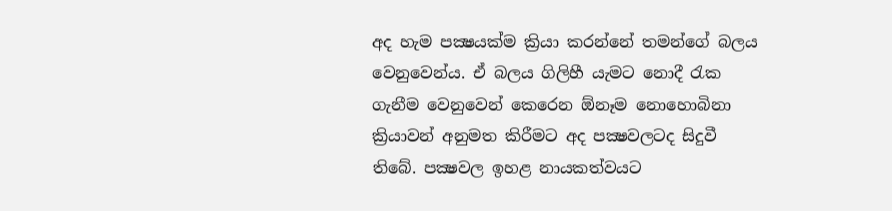අද හැම පක්‍ෂයක්‌ම ක්‍රියා කරන්නේ තමන්ගේ බලය වෙනුවෙන්ය. ඒ බලය ගිලිහී යැමට නොදී රැක ගැනීම වෙනුවෙන් කෙරෙන ඕනෑම නොහොබිනා ක්‍රියාවන් අනුමත කිරීමට අද පක්‍ෂවලටද සිදුවී තිබේ. පක්‍ෂවල ඉහළ නායකත්වයට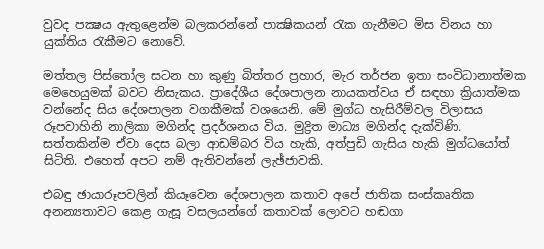වුවද පක්‍ෂය ඇතුළෙන්ම බලකරන්නේ පාක්‍ෂිකයන් රැක ගැනීමට මිස විනය හා යුක්‌තිය රැකීමට නොවේ.

මත්තල පිස්‌තෝල සටන හා කුණු බිත්තර ප්‍රහාර, මැර තර්ජන ඉතා සංවිධානාත්මක මෙහෙයුමක්‌ බවට නිසැකය. ප්‍රාදේශීය දේශපාලන නායකත්වය ඒ සඳහා ක්‍රියාත්මක වන්නේද සිය දේශපාලන වගකීමක්‌ වශයෙනි. මේ මුග්ධ හැසිරීම්වල විලාසය රූපවාහිනි නාලිකා මගින්ද ප්‍රදර්ශනය විය. මුද්‍රිත මාධ්‍ය මගින්ද දැක්‌විණි. සත්තකින්ම ඒවා දෙස බලා ආඩම්බර විය හැකි, අත්පුඩි ගැසිය හැකි මුග්ධයෝත් සිටිති. එහෙත් අපට නම් ඇතිවන්නේ ලැඡ්ජාවකි.

එබඳු ඡායාරූපවලින් කියෑවෙන දේශපාලන කතාව අපේ ජාතික සංස්‌කෘතික අනන්‍යතාවට කෙළ ගැසූ වසලයන්ගේ කතාවක්‌ ලොවට හඬගා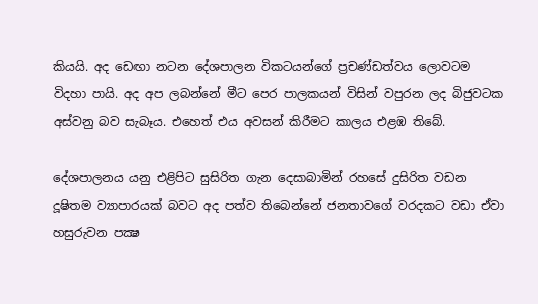කියයි. අද ඩෙඟා නටන දේශපාලන විකටයන්ගේ ප්‍රචණ්‌ඩත්වය ලොවටම විදහා පායි. අද අප ලබන්නේ මීට පෙර පාලකයන් විසින් වපුරන ලද බිජුවටක අස්‌වනු බව සැබෑය. එහෙත් එය අවසන් කිරීමට කාලය එළඹ තිබේ.

දේශපාලනය යනු එළිපිට සුසිරිත ගැන දෙසාබාමින් රහසේ දුසිරිත වඩන දූෂිතම ව්‍යාපාරයක්‌ බවට අද පත්ව තිබෙන්නේ ජනතාවගේ වරදකට වඩා ඒවා හසුරුවන පක්‍ෂ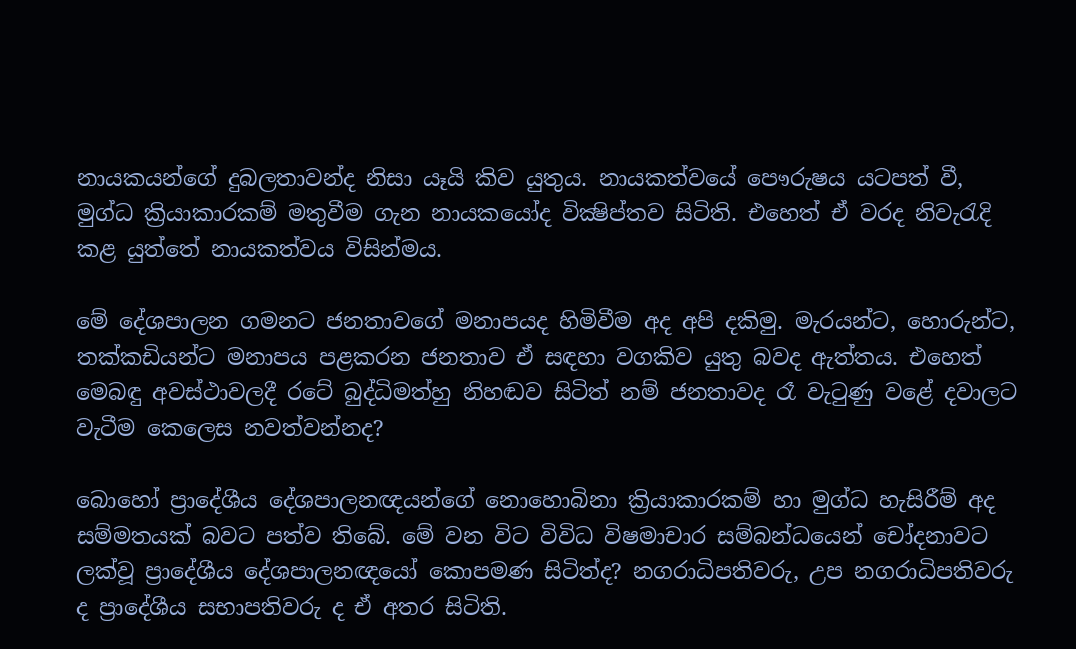නායකයන්ගේ දුබලතාවන්ද නිසා යෑයි කිව යුතුය. නායකත්වයේ පෞරුෂය යටපත් වී, මුග්ධ ක්‍රියාකාරකම් මතුවීම ගැන නායකයෝද වික්‍ෂිප්තව සිටිති. එහෙත් ඒ වරද නිවැරැදි කළ යුත්තේ නායකත්වය විසින්මය.

මේ දේශපාලන ගමනට ජනතාවගේ මනාපයද හිමිවීම අද අපි දකිමු. මැරයන්ට, හොරුන්ට, තක්‌කඩියන්ට මනාපය පළකරන ජනතාව ඒ සඳහා වගකිව යුතු බවද ඇත්තය. එහෙත් මෙබඳු අවස්‌ථාවලදී රටේ බුද්ධිමත්හු නිහඬව සිටිත් නම් ජනතාවද රෑ වැටුණු වළේ දවාලට වැටීම කෙලෙස නවත්වන්නද?

බොහෝ ප්‍රාදේශීය දේශපාලනඥයන්ගේ නොහොබිනා ක්‍රියාකාරකම් හා මුග්ධ හැසිරීම් අද සම්මතයක්‌ බවට පත්ව තිබේ. මේ වන විට විවිධ විෂමාචාර සම්බන්ධයෙන් චෝදනාවට ලක්‌වූ ප්‍රාදේශීය දේශපාලනඥයෝ කොපමණ සිටිත්ද? නගරාධිපතිවරු, උප නගරාධිපතිවරු ද ප්‍රාදේශීය සභාපතිවරු ද ඒ අතර සිටිති.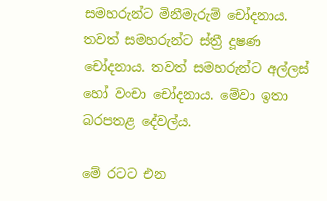සමහරුන්ට මිනීමැරුම් චෝදනාය. තවත් සමහරුන්ට ස්‌ත්‍රී දූෂණ චෝදනාය. තවත් සමහරුන්ට අල්ලස්‌ හෝ වංචා චෝදනාය. මේවා ඉතා බරපතළ දේවල්ය.

මේ රටට එන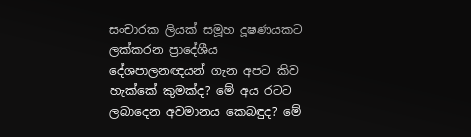සංචාරක ලියක්‌ සමූහ දූෂණයකට ලක්‌කරන ප්‍රාදේශීය දේශපාලනඥයන් ගැන අපට කිව හැක්‌කේ කුමක්‌ද? මේ අය රටට ලබාදෙන අවමානය කෙබඳුද? මේ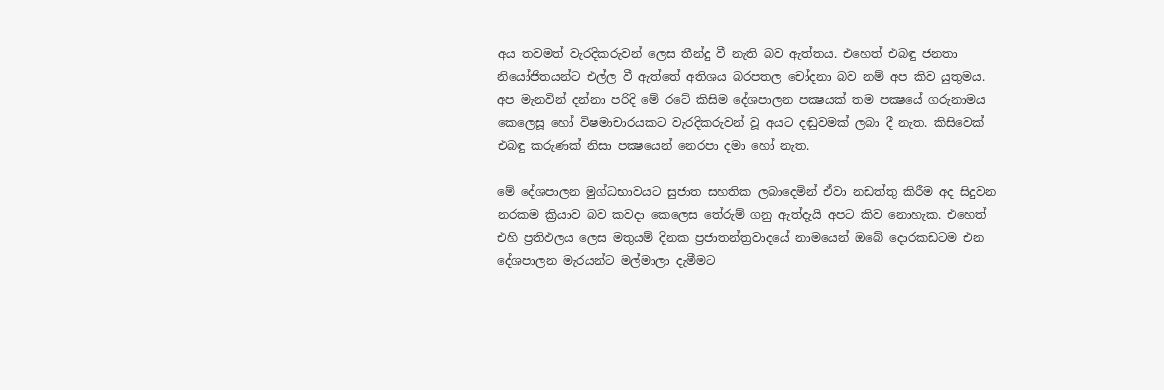අය තවමත් වැරදිකරුවන් ලෙස තීන්දු වී නැති බව ඇත්තය. එහෙත් එබඳු ජනතා නියෝජිතයන්ට එල්ල වී ඇත්තේ අතිශය බරපතල චෝදනා බව නම් අප කිව යුතුමය. අප මැනවින් දන්නා පරිදි මේ රටේ කිසිම දේශපාලන පක්‍ෂයක්‌ තම පක්‍ෂයේ ගරුනාමය කෙලෙසූ හෝ විෂමාචාරයකට වැරදිකරුවන් වූ අයට දඬුවමක්‌ ලබා දී නැත. කිසිවෙක්‌ එබඳු කරුණක්‌ නිසා පක්‍ෂයෙන් නෙරපා දමා හෝ නැත.

මේ දේශපාලන මුග්ධභාවයට සුජාත සහතික ලබාදෙමින් ඒවා නඩත්තු කිරීම අද සිදුවන නරකම ක්‍රියාව බව කවදා කෙලෙස තේරුම් ගනු ඇත්දැයි අපට කිව නොහැක. එහෙත් එහි ප්‍රතිඵලය ලෙස මතුයම් දිනක ප්‍රජාතන්ත්‍රවාදයේ නාමයෙන් ඔබේ දොරකඩටම එන දේශපාලන මැරයන්ට මල්මාලා දැමීමට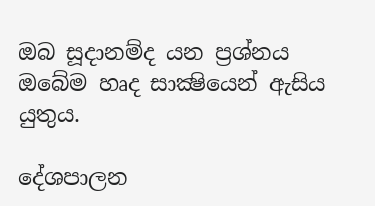ඔබ සූදානම්ද යන ප්‍රශ්නය ඔබේම හෘද සාක්‍ෂියෙන් ඇසිය යුතුය.

දේශපාලන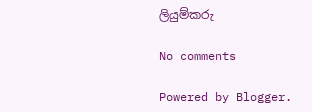ලියුම්කරු

No comments

Powered by Blogger.